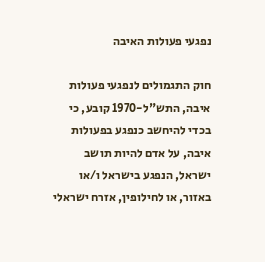נפגעי פעולות האיבה

חוק התגמולים לנפגעי פעולות איבה, התש"ל-1970 קובע, כי בכדי להיחשב כנפגע בפעולות איבה, על אדם להיות תושב ישראל, הנפגע בישראל ו/או באזור, או לחילופין, אזרח ישראלי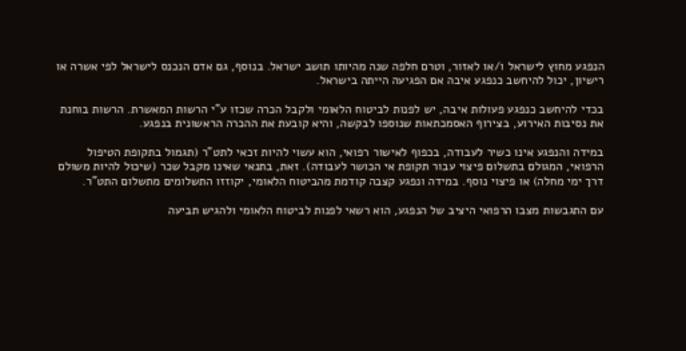הנפגע מחוץ לישראל ו/או לאזור, וטרם חלפה שנה מהיותו תושב ישראל. בנוסף, גם אדם הנכנס לישראל לפי אשרה או רישיון, יכול להיחשב כנפגע איבה אם הפגיעה הייתה בישראל.

בכדי להיחשב כנפגע פעולות איבה, יש לפנות לביטוח הלאומי ולקבל הכרה שכזו ע"י הרשות המאשרת. הרשות בוחנת את נסיבות האירוע, בצירוף האסמכתאות שנוספו לבקשה, והיא קובעת את ההכרה הראשונית בנפגע.

במידה והנפגע אינו כשיר לעבודה, בכפוף לאישור רפואי, הוא עשוי להיות זכאי לתט"ר (תגמול בתקופת הטיפול הרפואי, המגולם בתשלום פיצוי עבור תקופת אי הכושר לעבודה). זאת, בתנאי שאינו מקבל שכר (שיכול להיות משולם דרך ימי מחלה) או פיצוי נוסף. במידה ונפגע קצבה קודמת מהביטוח הלאומי, יקוזזו התשלומים מתשלום התט"ר.

עם התגבשות מצבו הרפואי היציב של הנפגע, הוא רשאי לפנות לביטוח הלאומי ולהגיש תביעה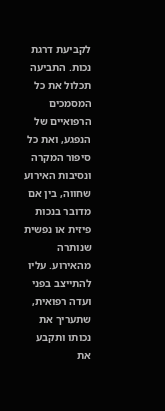לקביעת דרגת נכות. התביעה תכלול את כל המסמכים הרפואיים של הנפגע, ואת כל סיפור המקרה ונסיבות האירוע שחווה, בין אם מדובר בנכות פיזית או נפשית שנותרה מהאירוע. עליו להתייצב בפני ועדה רפואית, שתעריך את נכותו ותקבע את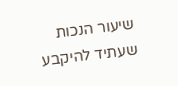שיעור הנכות שעתיד להיקבע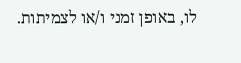לו, באופן זמני ו/או לצמיתות.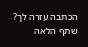הכתבה עזרה לך? שתף הלאה